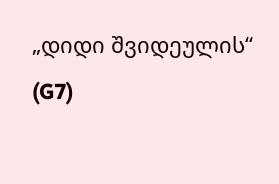„დიდი შვიდეულის“ (G7)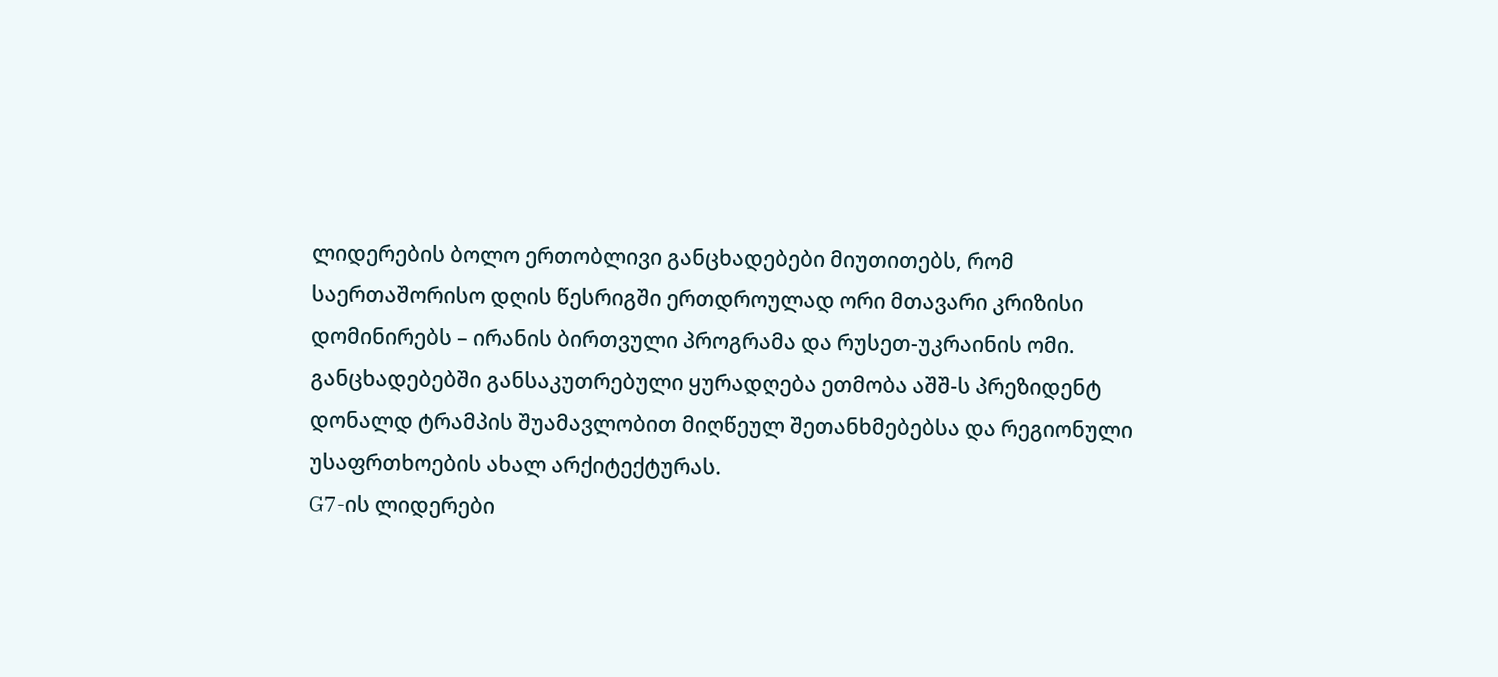ლიდერების ბოლო ერთობლივი განცხადებები მიუთითებს, რომ საერთაშორისო დღის წესრიგში ერთდროულად ორი მთავარი კრიზისი დომინირებს – ირანის ბირთვული პროგრამა და რუსეთ-უკრაინის ომი. განცხადებებში განსაკუთრებული ყურადღება ეთმობა აშშ-ს პრეზიდენტ დონალდ ტრამპის შუამავლობით მიღწეულ შეთანხმებებსა და რეგიონული უსაფრთხოების ახალ არქიტექტურას.
G7-ის ლიდერები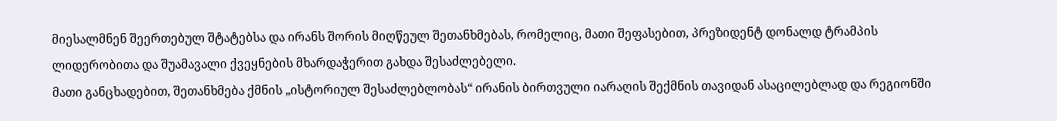მიესალმნენ შეერთებულ შტატებსა და ირანს შორის მიღწეულ შეთანხმებას, რომელიც, მათი შეფასებით, პრეზიდენტ დონალდ ტრამპის ლიდერობითა და შუამავალი ქვეყნების მხარდაჭერით გახდა შესაძლებელი.
მათი განცხადებით, შეთანხმება ქმნის „ისტორიულ შესაძლებლობას“ ირანის ბირთვული იარაღის შექმნის თავიდან ასაცილებლად და რეგიონში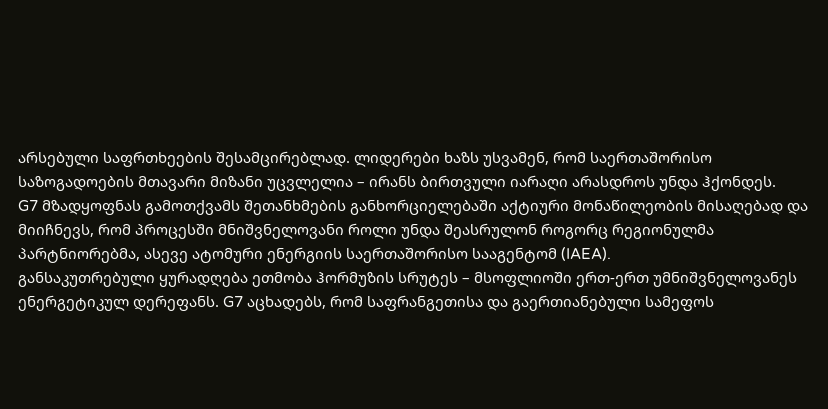არსებული საფრთხეების შესამცირებლად. ლიდერები ხაზს უსვამენ, რომ საერთაშორისო საზოგადოების მთავარი მიზანი უცვლელია – ირანს ბირთვული იარაღი არასდროს უნდა ჰქონდეს.
G7 მზადყოფნას გამოთქვამს შეთანხმების განხორციელებაში აქტიური მონაწილეობის მისაღებად და მიიჩნევს, რომ პროცესში მნიშვნელოვანი როლი უნდა შეასრულონ როგორც რეგიონულმა პარტნიორებმა, ასევე ატომური ენერგიის საერთაშორისო სააგენტომ (IAEA).
განსაკუთრებული ყურადღება ეთმობა ჰორმუზის სრუტეს – მსოფლიოში ერთ-ერთ უმნიშვნელოვანეს ენერგეტიკულ დერეფანს. G7 აცხადებს, რომ საფრანგეთისა და გაერთიანებული სამეფოს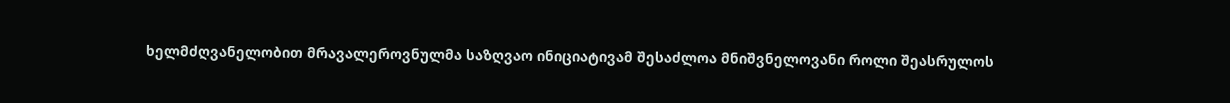ხელმძღვანელობით მრავალეროვნულმა საზღვაო ინიციატივამ შესაძლოა მნიშვნელოვანი როლი შეასრულოს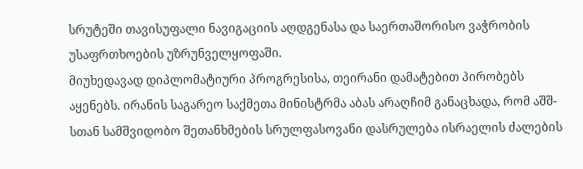სრუტეში თავისუფალი ნავიგაციის აღდგენასა და საერთაშორისო ვაჭრობის უსაფრთხოების უზრუნველყოფაში.
მიუხედავად დიპლომატიური პროგრესისა, თეირანი დამატებით პირობებს აყენებს. ირანის საგარეო საქმეთა მინისტრმა აბას არაღჩიმ განაცხადა, რომ აშშ-სთან სამშვიდობო შეთანხმების სრულფასოვანი დასრულება ისრაელის ძალების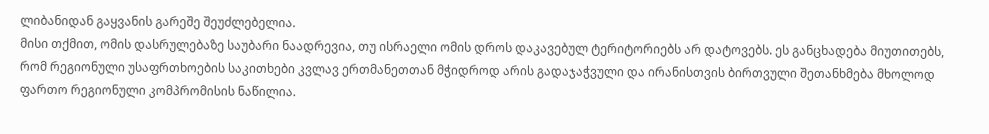ლიბანიდან გაყვანის გარეშე შეუძლებელია.
მისი თქმით, ომის დასრულებაზე საუბარი ნაადრევია, თუ ისრაელი ომის დროს დაკავებულ ტერიტორიებს არ დატოვებს. ეს განცხადება მიუთითებს, რომ რეგიონული უსაფრთხოების საკითხები კვლავ ერთმანეთთან მჭიდროდ არის გადაჯაჭვული და ირანისთვის ბირთვული შეთანხმება მხოლოდ ფართო რეგიონული კომპრომისის ნაწილია.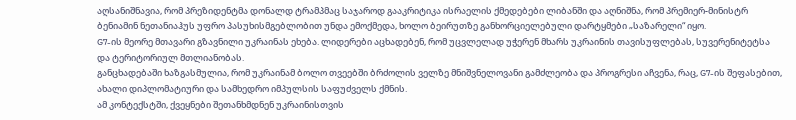აღსანიშნავია, რომ პრეზიდენტმა დონალდ ტრამპმაც საჯაროდ გააკრიტიკა ისრაელის ქმედებები ლიბანში და აღნიშნა, რომ პრემიერ-მინისტრ ბენიამინ ნეთანიაჰუს უფრო პასუხისმგებლობით უნდა ემოქმედა, ხოლო ბეირუთზე განხორციელებული დარტყმები „საზარელი“ იყო.
G7-ის მეორე მთავარი გზავნილი უკრაინას ეხება. ლიდერები აცხადებენ, რომ უცვლელად უჭერენ მხარს უკრაინის თავისუფლებას, სუვერენიტეტსა და ტერიტორიულ მთლიანობას.
განცხადებაში ხაზგასმულია, რომ უკრაინამ ბოლო თვეებში ბრძოლის ველზე მნიშვნელოვანი გამძლეობა და პროგრესი აჩვენა, რაც, G7-ის შეფასებით, ახალი დიპლომატიური და სამხედრო იმპულსის საფუძველს ქმნის.
ამ კონტექსტში, ქვეყნები შეთანხმდნენ უკრაინისთვის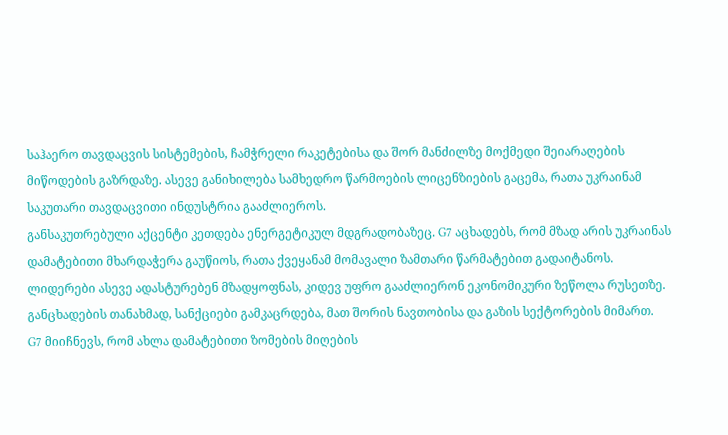საჰაერო თავდაცვის სისტემების, ჩამჭრელი რაკეტებისა და შორ მანძილზე მოქმედი შეიარაღების მიწოდების გაზრდაზე. ასევე განიხილება სამხედრო წარმოების ლიცენზიების გაცემა, რათა უკრაინამ საკუთარი თავდაცვითი ინდუსტრია გააძლიეროს.
განსაკუთრებული აქცენტი კეთდება ენერგეტიკულ მდგრადობაზეც. G7 აცხადებს, რომ მზად არის უკრაინას დამატებითი მხარდაჭერა გაუწიოს, რათა ქვეყანამ მომავალი ზამთარი წარმატებით გადაიტანოს.
ლიდერები ასევე ადასტურებენ მზადყოფნას, კიდევ უფრო გააძლიერონ ეკონომიკური ზეწოლა რუსეთზე. განცხადების თანახმად, სანქციები გამკაცრდება, მათ შორის ნავთობისა და გაზის სექტორების მიმართ.
G7 მიიჩნევს, რომ ახლა დამატებითი ზომების მიღების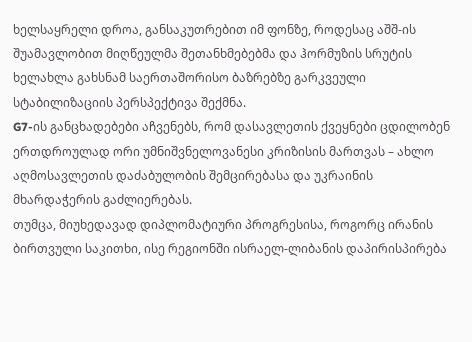ხელსაყრელი დროა, განსაკუთრებით იმ ფონზე, როდესაც აშშ-ის შუამავლობით მიღწეულმა შეთანხმებებმა და ჰორმუზის სრუტის ხელახლა გახსნამ საერთაშორისო ბაზრებზე გარკვეული სტაბილიზაციის პერსპექტივა შექმნა.
G7-ის განცხადებები აჩვენებს, რომ დასავლეთის ქვეყნები ცდილობენ ერთდროულად ორი უმნიშვნელოვანესი კრიზისის მართვას – ახლო აღმოსავლეთის დაძაბულობის შემცირებასა და უკრაინის მხარდაჭერის გაძლიერებას.
თუმცა, მიუხედავად დიპლომატიური პროგრესისა, როგორც ირანის ბირთვული საკითხი, ისე რეგიონში ისრაელ-ლიბანის დაპირისპირება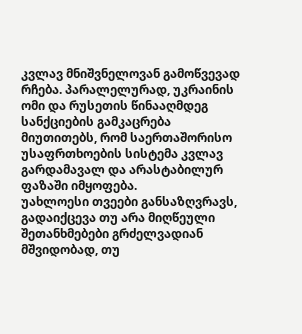კვლავ მნიშვნელოვან გამოწვევად რჩება. პარალელურად, უკრაინის ომი და რუსეთის წინააღმდეგ სანქციების გამკაცრება მიუთითებს, რომ საერთაშორისო უსაფრთხოების სისტემა კვლავ გარდამავალ და არასტაბილურ ფაზაში იმყოფება.
უახლოესი თვეები განსაზღვრავს, გადაიქცევა თუ არა მიღწეული შეთანხმებები გრძელვადიან მშვიდობად, თუ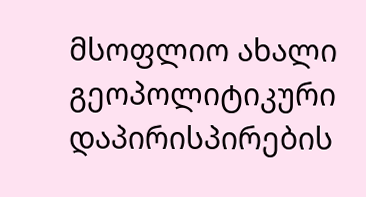მსოფლიო ახალი გეოპოლიტიკური დაპირისპირების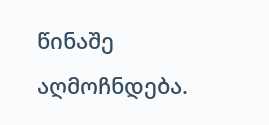წინაშე აღმოჩნდება.